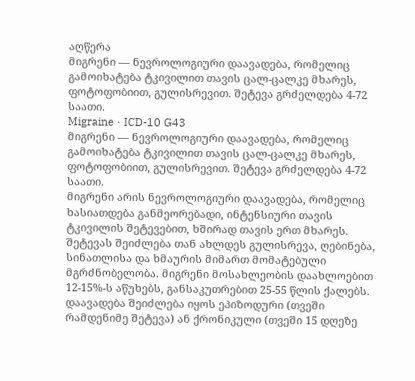აღწერა
მიგრენი — ნევროლოგიური დაავადება, რომელიც გამოიხატება ტკივილით თავის ცალ-ცალკე მხარეს, ფოტოფობიით, გულისრევით. შეტევა გრძელდება 4-72 საათი.
Migraine · ICD-10 G43
მიგრენი — ნევროლოგიური დაავადება, რომელიც გამოიხატება ტკივილით თავის ცალ-ცალკე მხარეს, ფოტოფობიით, გულისრევით. შეტევა გრძელდება 4-72 საათი.
მიგრენი არის ნევროლოგიური დაავადება, რომელიც ხასიათდება განმეორებადი, ინტენსიური თავის ტკივილის შეტევებით, ხშირად თავის ერთ მხარეს. შეტევას შეიძლება თან ახლდეს გულისრევა, ღებინება, სინათლისა და ხმაურის მიმართ მომატებული მგრძნობელობა. მიგრენი მოსახლეობის დაახლოებით 12-15%-ს აწუხებს, განსაკუთრებით 25-55 წლის ქალებს. დაავადება შეიძლება იყოს ეპიზოდური (თვეში რამდენიმე შეტევა) ან ქრონიკული (თვეში 15 დღეზე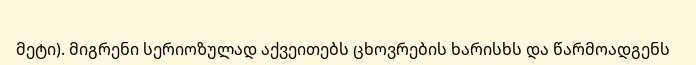მეტი). მიგრენი სერიოზულად აქვეითებს ცხოვრების ხარისხს და წარმოადგენს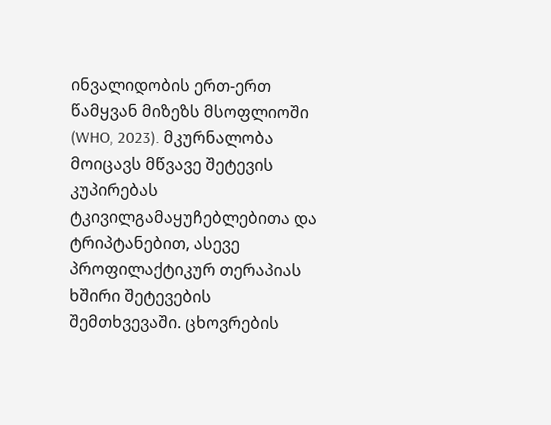ინვალიდობის ერთ-ერთ წამყვან მიზეზს მსოფლიოში (WHO, 2023). მკურნალობა მოიცავს მწვავე შეტევის კუპირებას ტკივილგამაყუჩებლებითა და ტრიპტანებით, ასევე პროფილაქტიკურ თერაპიას ხშირი შეტევების შემთხვევაში. ცხოვრების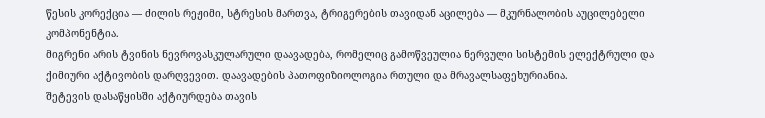წესის კორექცია — ძილის რეჟიმი, სტრესის მართვა, ტრიგერების თავიდან აცილება — მკურნალობის აუცილებელი კომპონენტია.
მიგრენი არის ტვინის ნევროვასკულარული დაავადება, რომელიც გამოწვეულია ნერვული სისტემის ელექტრული და ქიმიური აქტივობის დარღვევით. დაავადების პათოფიზიოლოგია რთული და მრავალსაფეხურიანია.
შეტევის დასაწყისში აქტიურდება თავის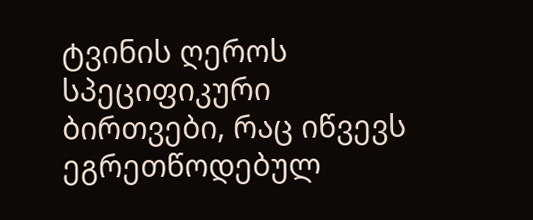ტვინის ღეროს სპეციფიკური ბირთვები, რაც იწვევს ეგრეთწოდებულ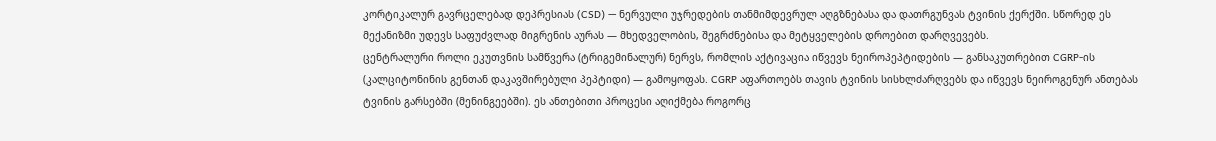კორტიკალურ გავრცელებად დეპრესიას (CSD) — ნერვული უჯრედების თანმიმდევრულ აღგზნებასა და დათრგუნვას ტვინის ქერქში. სწორედ ეს მექანიზმი უდევს საფუძვლად მიგრენის აურას — მხედველობის, შეგრძნებისა და მეტყველების დროებით დარღვევებს.
ცენტრალური როლი ეკუთვნის სამწვერა (ტრიგემინალურ) ნერვს, რომლის აქტივაცია იწვევს ნეიროპეპტიდების — განსაკუთრებით CGRP-ის (კალციტონინის გენთან დაკავშირებული პეპტიდი) — გამოყოფას. CGRP აფართოებს თავის ტვინის სისხლძარღვებს და იწვევს ნეიროგენურ ანთებას ტვინის გარსებში (მენინგეებში). ეს ანთებითი პროცესი აღიქმება როგორც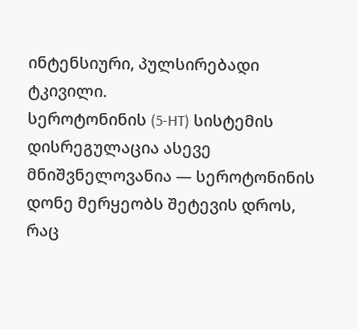ინტენსიური, პულსირებადი ტკივილი.
სეროტონინის (5-HT) სისტემის დისრეგულაცია ასევე მნიშვნელოვანია — სეროტონინის დონე მერყეობს შეტევის დროს, რაც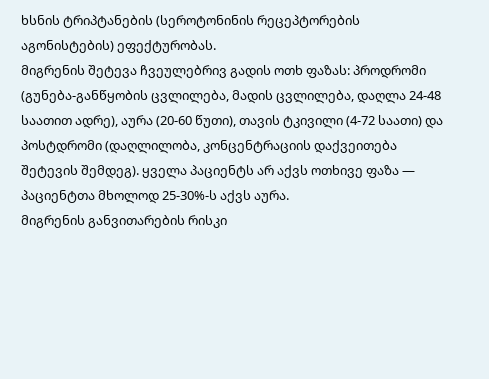ხსნის ტრიპტანების (სეროტონინის რეცეპტორების აგონისტების) ეფექტურობას.
მიგრენის შეტევა ჩვეულებრივ გადის ოთხ ფაზას: პროდრომი (გუნება-განწყობის ცვლილება, მადის ცვლილება, დაღლა 24-48 საათით ადრე), აურა (20-60 წუთი), თავის ტკივილი (4-72 საათი) და პოსტდრომი (დაღლილობა, კონცენტრაციის დაქვეითება შეტევის შემდეგ). ყველა პაციენტს არ აქვს ოთხივე ფაზა — პაციენტთა მხოლოდ 25-30%-ს აქვს აურა.
მიგრენის განვითარების რისკი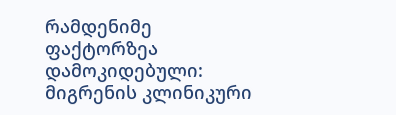რამდენიმე ფაქტორზეა დამოკიდებული:
მიგრენის კლინიკური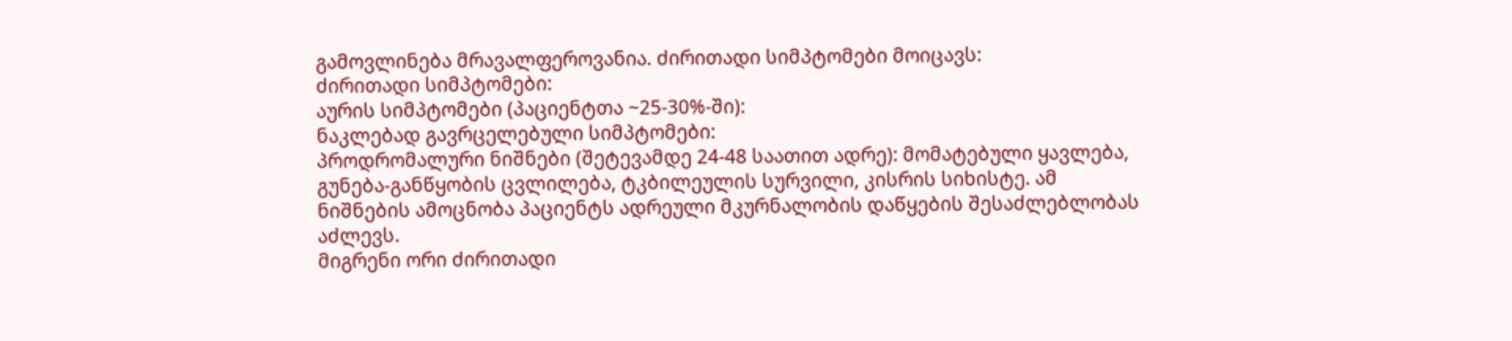გამოვლინება მრავალფეროვანია. ძირითადი სიმპტომები მოიცავს:
ძირითადი სიმპტომები:
აურის სიმპტომები (პაციენტთა ~25-30%-ში):
ნაკლებად გავრცელებული სიმპტომები:
პროდრომალური ნიშნები (შეტევამდე 24-48 საათით ადრე): მომატებული ყავლება, გუნება-განწყობის ცვლილება, ტკბილეულის სურვილი, კისრის სიხისტე. ამ ნიშნების ამოცნობა პაციენტს ადრეული მკურნალობის დაწყების შესაძლებლობას აძლევს.
მიგრენი ორი ძირითადი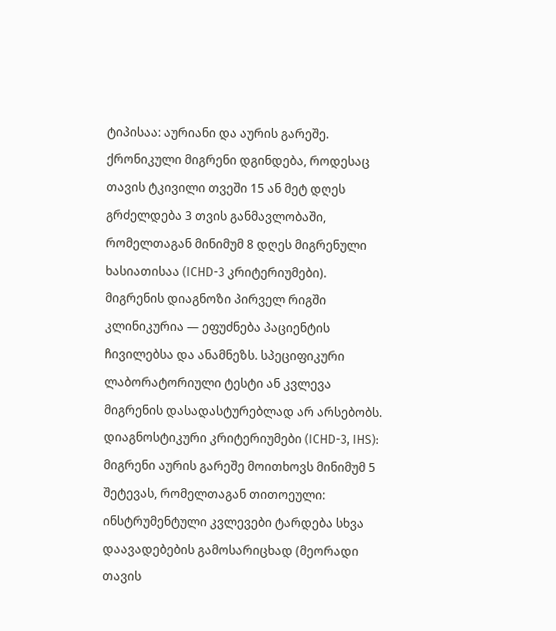ტიპისაა: აურიანი და აურის გარეშე. ქრონიკული მიგრენი დგინდება, როდესაც თავის ტკივილი თვეში 15 ან მეტ დღეს გრძელდება 3 თვის განმავლობაში, რომელთაგან მინიმუმ 8 დღეს მიგრენული ხასიათისაა (ICHD-3 კრიტერიუმები).
მიგრენის დიაგნოზი პირველ რიგში კლინიკურია — ეფუძნება პაციენტის ჩივილებსა და ანამნეზს. სპეციფიკური ლაბორატორიული ტესტი ან კვლევა მიგრენის დასადასტურებლად არ არსებობს.
დიაგნოსტიკური კრიტერიუმები (ICHD-3, IHS): მიგრენი აურის გარეშე მოითხოვს მინიმუმ 5 შეტევას, რომელთაგან თითოეული:
ინსტრუმენტული კვლევები ტარდება სხვა დაავადებების გამოსარიცხად (მეორადი თავის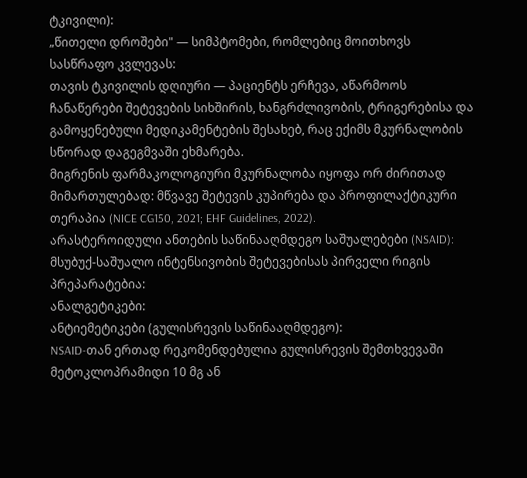ტკივილი):
„წითელი დროშები" — სიმპტომები, რომლებიც მოითხოვს სასწრაფო კვლევას:
თავის ტკივილის დღიური — პაციენტს ერჩევა, აწარმოოს ჩანაწერები შეტევების სიხშირის, ხანგრძლივობის, ტრიგერებისა და გამოყენებული მედიკამენტების შესახებ, რაც ექიმს მკურნალობის სწორად დაგეგმვაში ეხმარება.
მიგრენის ფარმაკოლოგიური მკურნალობა იყოფა ორ ძირითად მიმართულებად: მწვავე შეტევის კუპირება და პროფილაქტიკური თერაპია (NICE CG150, 2021; EHF Guidelines, 2022).
არასტეროიდული ანთების საწინააღმდეგო საშუალებები (NSAID):
მსუბუქ-საშუალო ინტენსივობის შეტევებისას პირველი რიგის პრეპარატებია:
ანალგეტიკები:
ანტიემეტიკები (გულისრევის საწინააღმდეგო):
NSAID-თან ერთად რეკომენდებულია გულისრევის შემთხვევაში მეტოკლოპრამიდი 10 მგ ან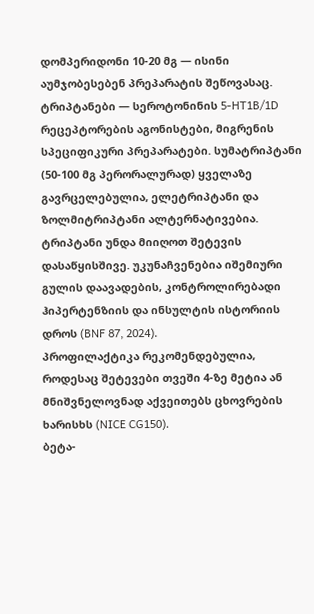დომპერიდონი 10-20 მგ — ისინი აუმჯობესებენ პრეპარატის შეწოვასაც.
ტრიპტანები — სეროტონინის 5-HT1B/1D რეცეპტორების აგონისტები, მიგრენის სპეციფიკური პრეპარატები. სუმატრიპტანი (50-100 მგ პერორალურად) ყველაზე გავრცელებულია, ელეტრიპტანი და ზოლმიტრიპტანი ალტერნატივებია. ტრიპტანი უნდა მიიღოთ შეტევის დასაწყისშივე. უკუნაჩვენებია იშემიური გულის დაავადების, კონტროლირებადი ჰიპერტენზიის და ინსულტის ისტორიის დროს (BNF 87, 2024).
პროფილაქტიკა რეკომენდებულია, როდესაც შეტევები თვეში 4-ზე მეტია ან მნიშვნელოვნად აქვეითებს ცხოვრების ხარისხს (NICE CG150).
ბეტა-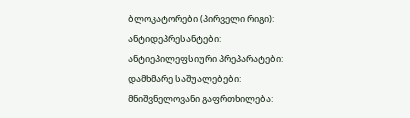ბლოკატორები (პირველი რიგი):
ანტიდეპრესანტები:
ანტიეპილეფსიური პრეპარატები:
დამხმარე საშუალებები:
მნიშვნელოვანი გაფრთხილება: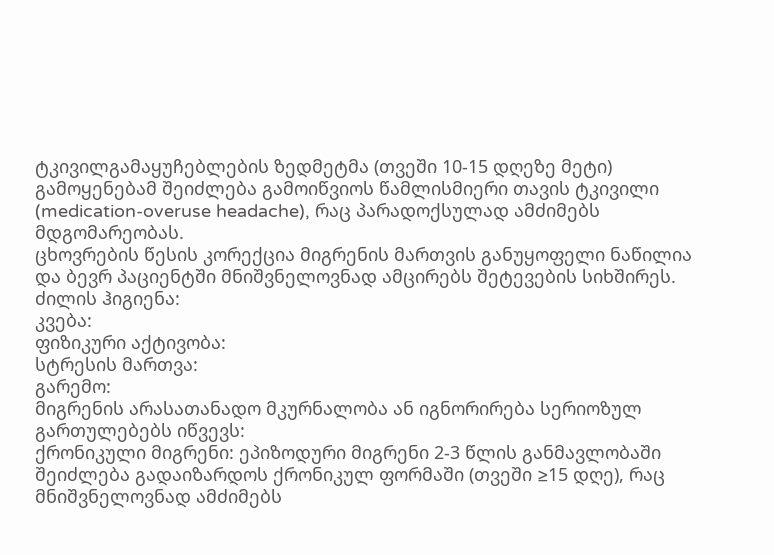ტკივილგამაყუჩებლების ზედმეტმა (თვეში 10-15 დღეზე მეტი) გამოყენებამ შეიძლება გამოიწვიოს წამლისმიერი თავის ტკივილი (medication-overuse headache), რაც პარადოქსულად ამძიმებს მდგომარეობას.
ცხოვრების წესის კორექცია მიგრენის მართვის განუყოფელი ნაწილია და ბევრ პაციენტში მნიშვნელოვნად ამცირებს შეტევების სიხშირეს.
ძილის ჰიგიენა:
კვება:
ფიზიკური აქტივობა:
სტრესის მართვა:
გარემო:
მიგრენის არასათანადო მკურნალობა ან იგნორირება სერიოზულ გართულებებს იწვევს:
ქრონიკული მიგრენი: ეპიზოდური მიგრენი 2-3 წლის განმავლობაში შეიძლება გადაიზარდოს ქრონიკულ ფორმაში (თვეში ≥15 დღე), რაც მნიშვნელოვნად ამძიმებს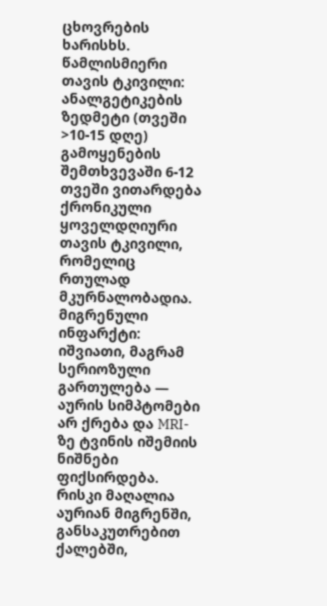ცხოვრების ხარისხს.
წამლისმიერი თავის ტკივილი: ანალგეტიკების ზედმეტი (თვეში >10-15 დღე) გამოყენების შემთხვევაში 6-12 თვეში ვითარდება ქრონიკული ყოველდღიური თავის ტკივილი, რომელიც რთულად მკურნალობადია.
მიგრენული ინფარქტი: იშვიათი, მაგრამ სერიოზული გართულება — აურის სიმპტომები არ ქრება და MRI-ზე ტვინის იშემიის ნიშნები ფიქსირდება. რისკი მაღალია აურიან მიგრენში, განსაკუთრებით ქალებში,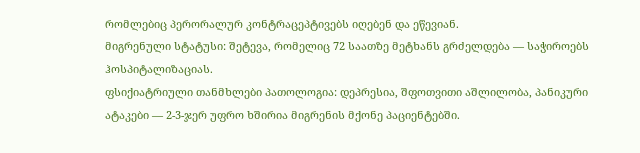რომლებიც პერორალურ კონტრაცეპტივებს იღებენ და ეწევიან.
მიგრენული სტატუსი: შეტევა, რომელიც 72 საათზე მეტხანს გრძელდება — საჭიროებს ჰოსპიტალიზაციას.
ფსიქიატრიული თანმხლები პათოლოგია: დეპრესია, შფოთვითი აშლილობა, პანიკური ატაკები — 2-3-ჯერ უფრო ხშირია მიგრენის მქონე პაციენტებში.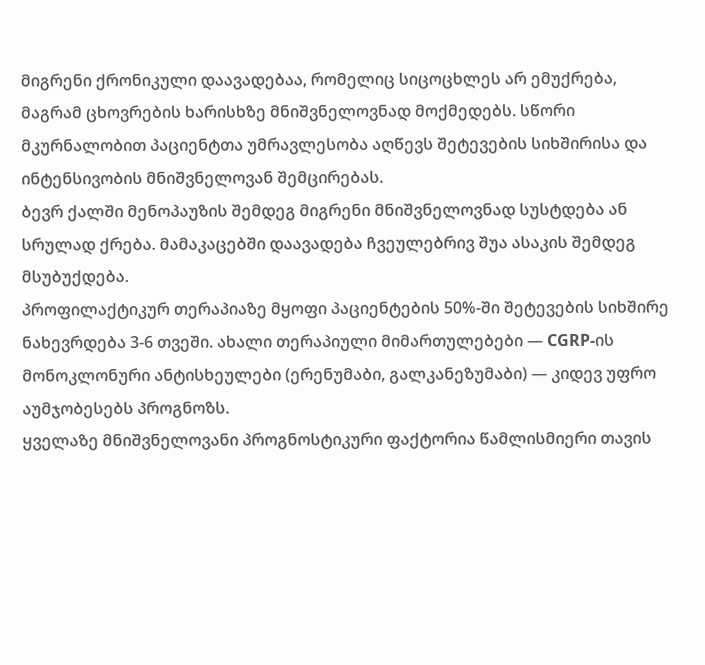მიგრენი ქრონიკული დაავადებაა, რომელიც სიცოცხლეს არ ემუქრება, მაგრამ ცხოვრების ხარისხზე მნიშვნელოვნად მოქმედებს. სწორი მკურნალობით პაციენტთა უმრავლესობა აღწევს შეტევების სიხშირისა და ინტენსივობის მნიშვნელოვან შემცირებას.
ბევრ ქალში მენოპაუზის შემდეგ მიგრენი მნიშვნელოვნად სუსტდება ან სრულად ქრება. მამაკაცებში დაავადება ჩვეულებრივ შუა ასაკის შემდეგ მსუბუქდება.
პროფილაქტიკურ თერაპიაზე მყოფი პაციენტების 50%-ში შეტევების სიხშირე ნახევრდება 3-6 თვეში. ახალი თერაპიული მიმართულებები — CGRP-ის მონოკლონური ანტისხეულები (ერენუმაბი, გალკანეზუმაბი) — კიდევ უფრო აუმჯობესებს პროგნოზს.
ყველაზე მნიშვნელოვანი პროგნოსტიკური ფაქტორია წამლისმიერი თავის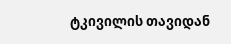ტკივილის თავიდან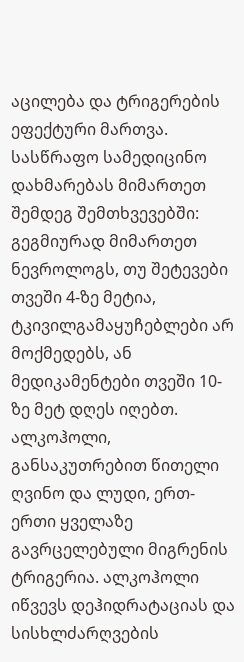აცილება და ტრიგერების ეფექტური მართვა.
სასწრაფო სამედიცინო დახმარებას მიმართეთ შემდეგ შემთხვევებში:
გეგმიურად მიმართეთ ნევროლოგს, თუ შეტევები თვეში 4-ზე მეტია, ტკივილგამაყუჩებლები არ მოქმედებს, ან მედიკამენტები თვეში 10-ზე მეტ დღეს იღებთ.
ალკოჰოლი, განსაკუთრებით წითელი ღვინო და ლუდი, ერთ-ერთი ყველაზე გავრცელებული მიგრენის ტრიგერია. ალკოჰოლი იწვევს დეჰიდრატაციას და სისხლძარღვების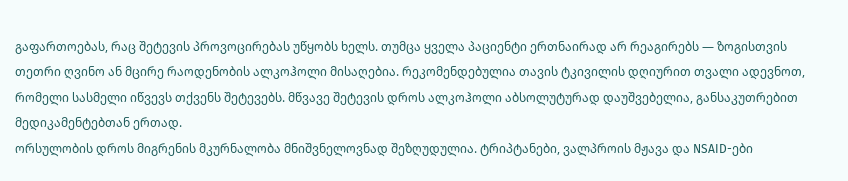გაფართოებას, რაც შეტევის პროვოცირებას უწყობს ხელს. თუმცა ყველა პაციენტი ერთნაირად არ რეაგირებს — ზოგისთვის თეთრი ღვინო ან მცირე რაოდენობის ალკოჰოლი მისაღებია. რეკომენდებულია თავის ტკივილის დღიურით თვალი ადევნოთ, რომელი სასმელი იწვევს თქვენს შეტევებს. მწვავე შეტევის დროს ალკოჰოლი აბსოლუტურად დაუშვებელია, განსაკუთრებით მედიკამენტებთან ერთად.
ორსულობის დროს მიგრენის მკურნალობა მნიშვნელოვნად შეზღუდულია. ტრიპტანები, ვალპროის მჟავა და NSAID-ები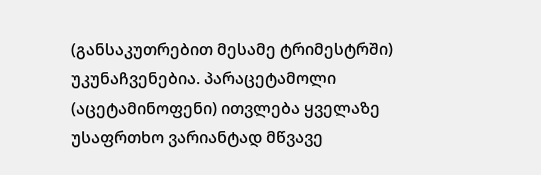(განსაკუთრებით მესამე ტრიმესტრში) უკუნაჩვენებია. პარაცეტამოლი (აცეტამინოფენი) ითვლება ყველაზე უსაფრთხო ვარიანტად მწვავე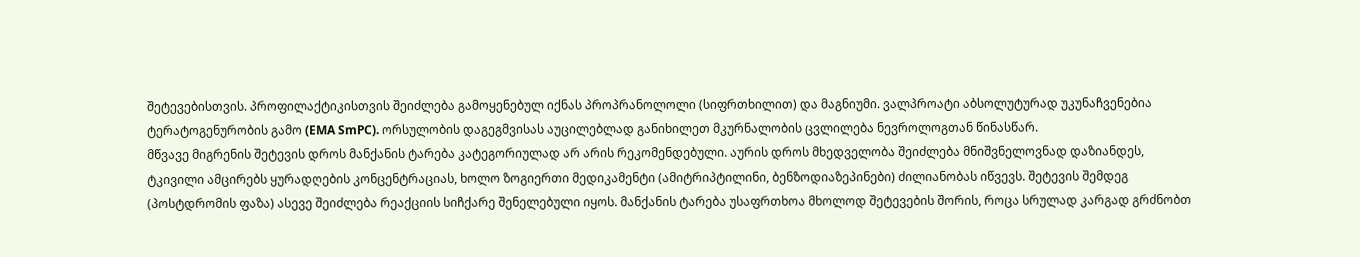შეტევებისთვის. პროფილაქტიკისთვის შეიძლება გამოყენებულ იქნას პროპრანოლოლი (სიფრთხილით) და მაგნიუმი. ვალპროატი აბსოლუტურად უკუნაჩვენებია ტერატოგენურობის გამო (EMA SmPC). ორსულობის დაგეგმვისას აუცილებლად განიხილეთ მკურნალობის ცვლილება ნევროლოგთან წინასწარ.
მწვავე მიგრენის შეტევის დროს მანქანის ტარება კატეგორიულად არ არის რეკომენდებული. აურის დროს მხედველობა შეიძლება მნიშვნელოვნად დაზიანდეს, ტკივილი ამცირებს ყურადღების კონცენტრაციას, ხოლო ზოგიერთი მედიკამენტი (ამიტრიპტილინი, ბენზოდიაზეპინები) ძილიანობას იწვევს. შეტევის შემდეგ (პოსტდრომის ფაზა) ასევე შეიძლება რეაქციის სიჩქარე შენელებული იყოს. მანქანის ტარება უსაფრთხოა მხოლოდ შეტევების შორის, როცა სრულად კარგად გრძნობთ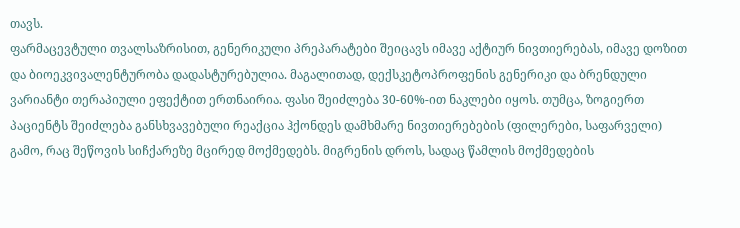თავს.
ფარმაცევტული თვალსაზრისით, გენერიკული პრეპარატები შეიცავს იმავე აქტიურ ნივთიერებას, იმავე დოზით და ბიოეკვივალენტურობა დადასტურებულია. მაგალითად, დექსკეტოპროფენის გენერიკი და ბრენდული ვარიანტი თერაპიული ეფექტით ერთნაირია. ფასი შეიძლება 30-60%-ით ნაკლები იყოს. თუმცა, ზოგიერთ პაციენტს შეიძლება განსხვავებული რეაქცია ჰქონდეს დამხმარე ნივთიერებების (ფილერები, საფარველი) გამო, რაც შეწოვის სიჩქარეზე მცირედ მოქმედებს. მიგრენის დროს, სადაც წამლის მოქმედების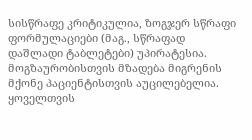სისწრაფე კრიტიკულია, ზოგჯერ სწრაფი ფორმულაციები (მაგ., სწრაფად დაშლადი ტაბლეტები) უპირატესია.
მოგზაურობისთვის მზადება მიგრენის მქონე პაციენტისთვის აუცილებელია. ყოველთვის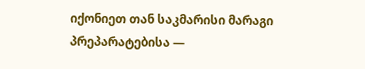იქონიეთ თან საკმარისი მარაგი პრეპარატებისა —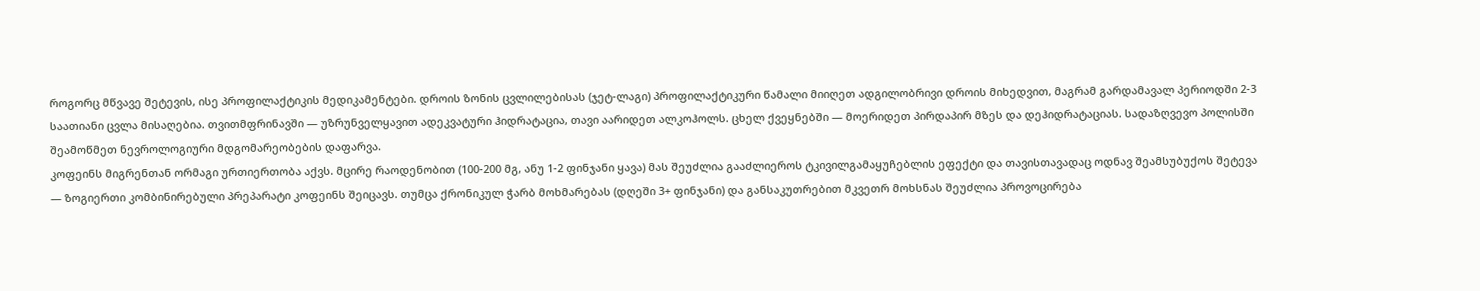როგორც მწვავე შეტევის, ისე პროფილაქტიკის მედიკამენტები. დროის ზონის ცვლილებისას (ჯეტ-ლაგი) პროფილაქტიკური წამალი მიიღეთ ადგილობრივი დროის მიხედვით, მაგრამ გარდამავალ პერიოდში 2-3 საათიანი ცვლა მისაღებია. თვითმფრინავში — უზრუნველყავით ადეკვატური ჰიდრატაცია, თავი აარიდეთ ალკოჰოლს. ცხელ ქვეყნებში — მოერიდეთ პირდაპირ მზეს და დეჰიდრატაციას. სადაზღვევო პოლისში შეამოწმეთ ნევროლოგიური მდგომარეობების დაფარვა.
კოფეინს მიგრენთან ორმაგი ურთიერთობა აქვს. მცირე რაოდენობით (100-200 მგ, ანუ 1-2 ფინჯანი ყავა) მას შეუძლია გააძლიეროს ტკივილგამაყუჩებლის ეფექტი და თავისთავადაც ოდნავ შეამსუბუქოს შეტევა — ზოგიერთი კომბინირებული პრეპარატი კოფეინს შეიცავს. თუმცა ქრონიკულ ჭარბ მოხმარებას (დღეში 3+ ფინჯანი) და განსაკუთრებით მკვეთრ მოხსნას შეუძლია პროვოცირება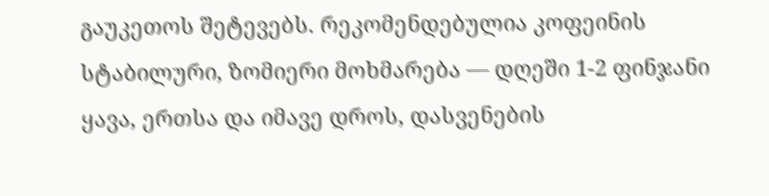გაუკეთოს შეტევებს. რეკომენდებულია კოფეინის სტაბილური, ზომიერი მოხმარება — დღეში 1-2 ფინჯანი ყავა, ერთსა და იმავე დროს, დასვენების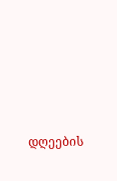დღეების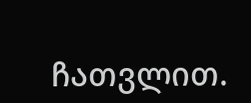ჩათვლით.